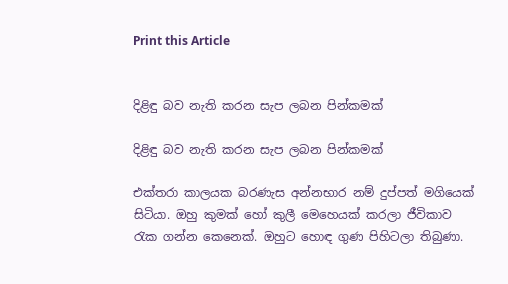Print this Article


දිළිඳු බව නැති කරන සැප ලබන පින්කමක්

දිළිඳු බව නැති කරන සැප ලබන පින්කමක්

එක්තරා කාලයක බරණැස අන්නභාර නම් දුප්පත් මගියෙක් සිටියා. ඔහු කුමක් හෝ කුලී මෙහෙයක් කරලා ජීවිකාව රැක ගන්න කෙනෙක්. ඔහුට හොඳ ගුණ පිහිටලා තිබුණා.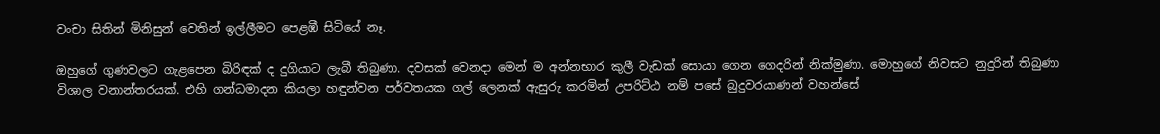වංචා සිතින් මිනිසුන් වෙතින් ඉල්ලීමට පෙළඹී සිටියේ නෑ.

ඔහුගේ ගුණවලට ගැළපෙන බිරිඳක් ද දුගියාට ලැබී තිබුණා. දවසක් වෙනදා මෙන් ම අන්නභාර කුලී වැඩක් සොයා ගෙන ගෙදරින් නික්මුණා. මොහුගේ නිවසට නුදුරින් තිබුණා විශාල වනාන්තරයක්. එහි ගන්ධමාදන කියලා හඳුන්වන පර්වතයක ගල් ලෙනක් ඇසුරු කරමින් උපරිට්ඨ නම් පසේ බුදුවරයාණන් වහන්සේ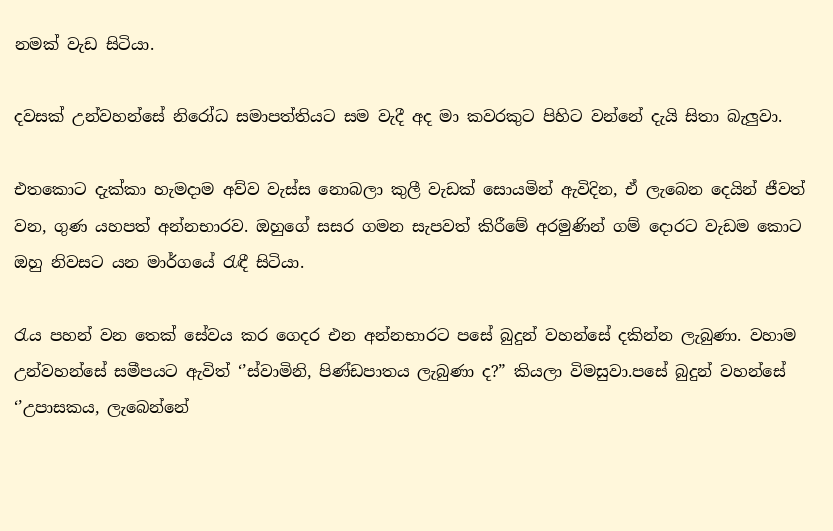නමක් වැඩ සිටියා.

දවසක් උන්වහන්සේ නිරෝධ සමාපත්තියට සම වැදී අද මා කවරකුට පිහිට වන්නේ දැයි සිතා බැලුවා.

එතකොට දැක්කා හැමදාම අව්ව වැස්ස නොබලා කුලී වැඩක් සොයමින් ඇවිදින, ඒ ලැබෙන දෙයින් ජීවත් වන, ගුණ යහපත් අන්නභාරව. ඔහුගේ සසර ගමන සැපවත් කිරීමේ අරමුණින් ගම් දොරට වැඩම කොට ඔහු නිවසට යන මාර්ගයේ රැඳී සිටියා.

රැය පහන් වන තෙක් සේවය කර ගෙදර එන අන්නභාරට පසේ බුදුන් වහන්සේ දකින්න ලැබුණා. වහාම උන්වහන්සේ සමීපයට ඇවිත් ‘’ස්වාමිනි, පිණ්ඩපාතය ලැබුණා ද?” කියලා විමසුවා.පසේ බුදුන් වහන්සේ ‘’උපාසකය, ලැබෙන්නේ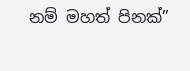නම් මහත් පිනක්”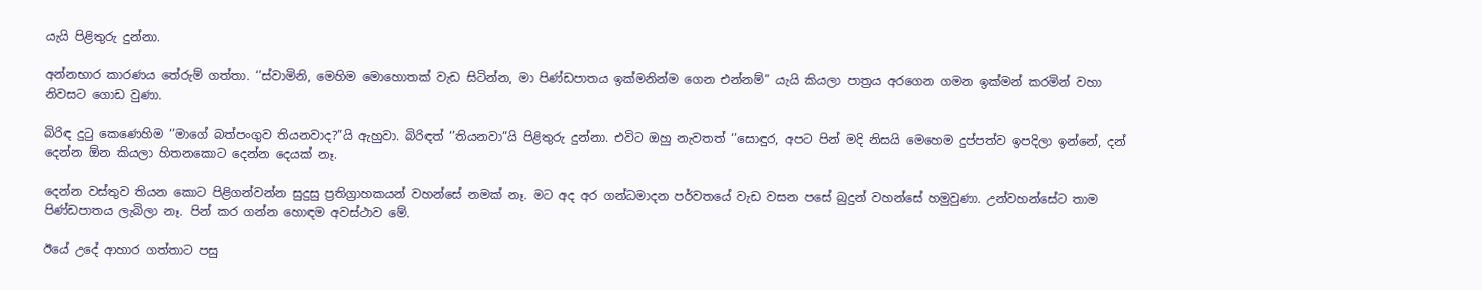යැයි පිළිතුරු දුන්නා.

අන්නභාර කාරණය තේරුම් ගත්තා. ‘’ස්වාමිනි, මෙහිම මොහොතක් වැඩ සිටින්න, මා පිණ්ඩපාතය ඉක්මනින්ම ගෙන එන්නම්” යැයි කියලා පාත්‍රය අරගෙන ගමන ඉක්මන් කරමින් වහා නිවසට ගොඩ වුණා.

බිරිඳ දුටු කෙණෙහිම ‘’මාගේ බත්පංගුව තියනවාද?”යි ඇහුවා. බිරිඳත් ‘’තියනවා”යි පිළිතුරු දුන්නා. එවිට ඔහු නැවතත් ‘’සොඳුර, අපට පින් මදි නිසයි මෙහෙම දුප්පත්ව ඉපදිලා ඉන්නේ, දන් දෙන්න ඕන කියලා හිතනකොට දෙන්න දෙයක් නෑ.

දෙන්න වස්තුව තියන කොට පිළිගන්වන්න සුදුසු ප්‍රතිග්‍රාහකයන් වහන්සේ නමක් නෑ. මට අද අර ගන්ධමාදන පර්වතයේ වැඩ වසන පසේ බුදුන් වහන්සේ හමුවුණා. උන්වහන්සේට තාම පිණ්ඩපාතය ලැබිලා නෑ. පින් කර ගන්න හොඳම අවස්ථාව මේ.

ඊයේ උදේ ආහාර ගත්තාට පසු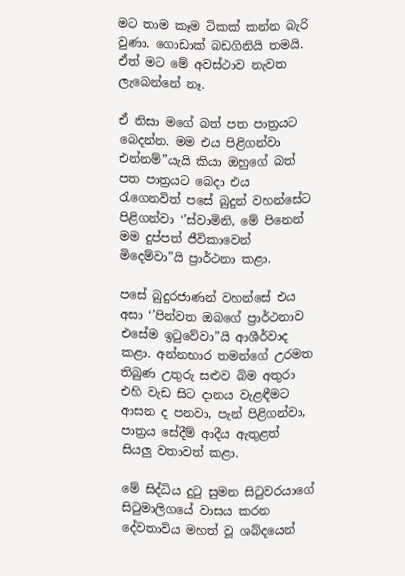මට තාම කෑම ටිකක් කන්න බැරි වුණා. ගොඩාක් බඩගිනියි තමයි. ඒත් මට මේ අවස්ථාව නැවත ලැබෙන්නේ නෑ.

ඒ නිසා මගේ බත් පත පාත්‍රයට බෙදන්න. මම එය පිළිගන්වා එන්නම්”යැයි කියා ඔහුගේ බත් පත පාත්‍රයට බෙදා එය රැගෙනවිත් පසේ බුදුන් වහන්සේට පිළිගන්වා ‘’ස්වාමිනි, මේ පිනෙන් මම දුප්පත් ජීවිකාවෙන් මිදෙම්වා”යි ප්‍රාර්ථනා කළා.

පසේ බුදුරජාණන් වහන්සේ එය අසා ‘’පින්වත ඔබගේ ප්‍රාර්ථනාව එසේම ඉටුවේවා”යි ආශීර්වාද කළා. අන්නභාර තමන්ගේ උරමත තිබුණ උතුරු සළුව බිම අතුරා එහි වැඩ සිට දානය වැළඳීමට ආසන ද පනවා, පැන් පිළිගන්වා, පාත්‍රය සේදීම් ආදීය ඇතුළත් සියලු වතාවත් කළා.

මේ සිද්ධිය දුටු සුමන සිටුවරයාගේ සිටුමාලිගයේ වාසය කරන දේවතාවිය මහත් වූ ශබ්දයෙන්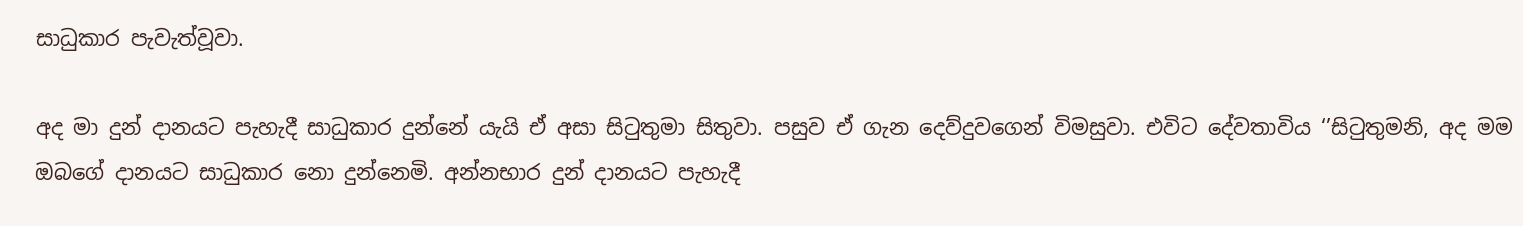සාධුකාර පැවැත්වූවා.

අද මා දුන් දානයට පැහැදී සාධුකාර දුන්නේ යැයි ඒ අසා සිටුතුමා සිතුවා. පසුව ඒ ගැන දෙව්දුවගෙන් විමසුවා. එවිට දේවතාවිය ‘’සිටුතුමනි, අද මම ඔබගේ දානයට සාධුකාර නො දුන්නෙමි. අන්නභාර දුන් දානයට පැහැදී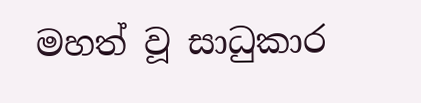මහත් වූ සාධුකාර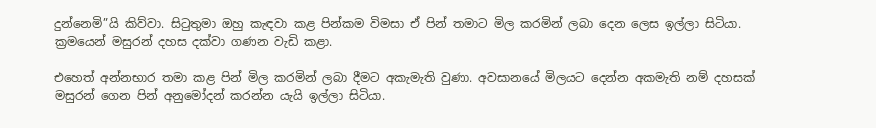දුන්නෙමි”යි කිව්වා. සිටුතුමා ඔහු කැඳවා කළ පින්කම විමසා ඒ පින් තමාට මිල කරමින් ලබා දෙන ලෙස ඉල්ලා සිටියා. ක්‍රමයෙන් මසුරන් දහස දක්වා ගණන වැඩි කළා.

එහෙත් අන්නභාර තමා කළ පින් මිල කරමින් ලබා දීමට අකැමැති වුණා. අවසානයේ මිලයට දෙන්න අකමැති නම් දහසක් මසුරන් ගෙන පින් අනුමෝදන් කරන්න යැයි ඉල්ලා සිටියා.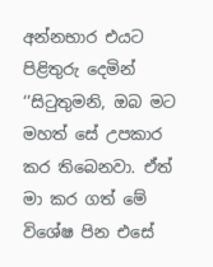අන්නභාර එයට පිළිතුරු දෙමින් ‘’සිටුතුමනි, ඔබ මට මහත් සේ උපකාර කර තිබෙනවා. ඒත් මා කර ගත් මේ විශේෂ පින එසේ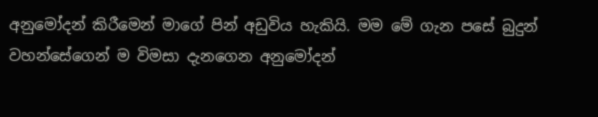අනුමෝදන් කිරීමෙන් මාගේ පින් අඩුවිය හැකියි. මම මේ ගැන පසේ බුදුන් වහන්සේගෙන් ම විමසා දැනගෙන අනුමෝදන්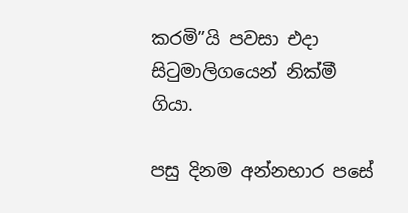කරමි”යි පවසා එදා සිටුමාලිගයෙන් නික්මී ගියා.

පසු දිනම අන්නභාර පසේ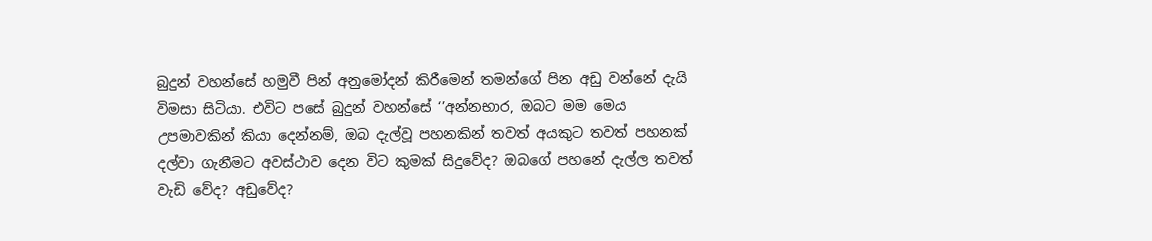බුදුන් වහන්සේ හමුවී පින් අනුමෝදන් කිරීමෙන් තමන්ගේ පින අඩු වන්නේ දැයි විමසා සිටියා. එවිට පසේ බුදුන් වහන්සේ ‘’අන්නභාර, ඔබට මම මෙය උපමාවකින් කියා දෙන්නම්, ඔබ දැල්වූ පහනකින් තවත් අයකුට තවත් පහනක් දල්වා ගැනීමට අවස්ථාව දෙන විට කුමක් සිදුවේද? ඔබගේ පහනේ දැල්ල තවත් වැඩි වේද? අඩුවේද?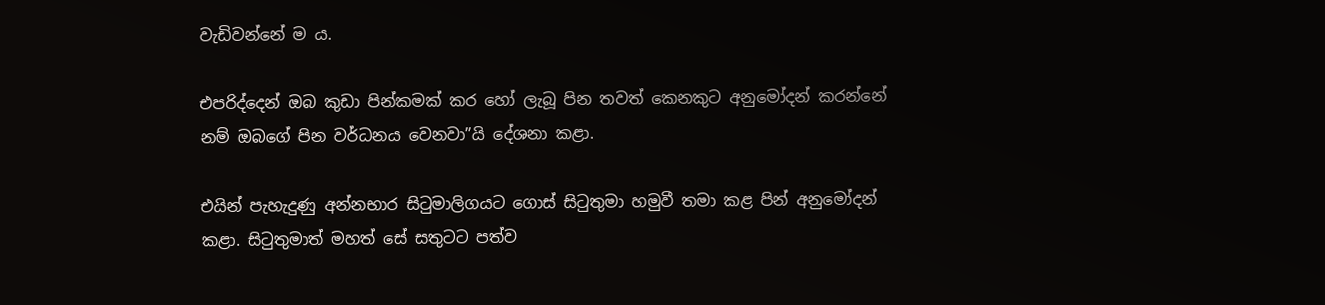වැඩිවන්නේ ම ය.

එපරිද්දෙන් ඔබ කුඩා පින්කමක් කර හෝ ලැබූ පින තවත් කෙනකුට අනුමෝදන් කරන්නේ නම් ඔබගේ පින වර්ධනය වෙනවා”යි දේශනා කළා.

එයින් පැහැදුණු අන්නභාර සිටුමාලිගයට ගොස් සිටුතුමා හමුවී තමා කළ පින් අනුමෝදන් කළා. සිටුතුමාත් මහත් සේ සතුටට පත්ව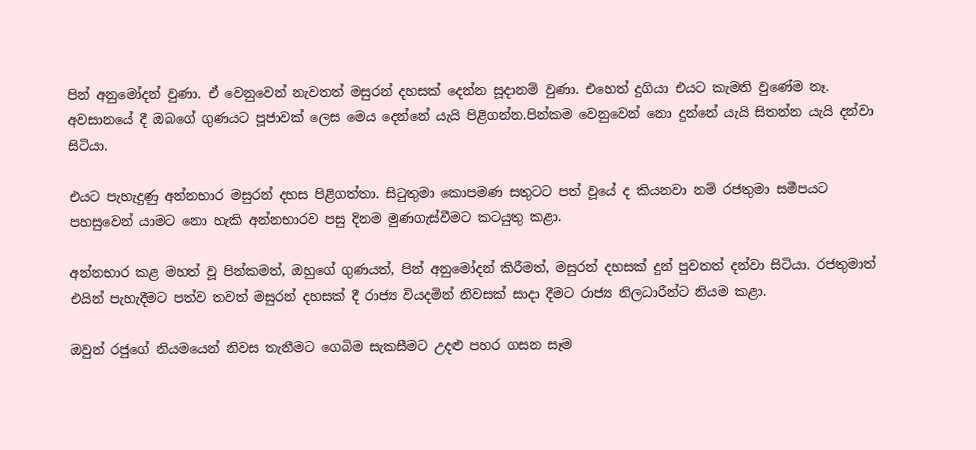පින් අනුමෝදන් වුණා. ඒ වෙනුවෙන් නැවතත් මසුරන් දහසක් දෙන්න සූදානම් වුණා. එහෙත් දුගියා එයට කැමති වුණේම නෑ. අවසානයේ දී ඔබගේ ගුණයට පූජාවක් ලෙස මෙය දෙන්නේ යැයි පිළිගන්න.පින්කම වෙනුවෙන් නො දුන්නේ යැයි සිතන්න යැයි දන්වා සිටියා.

එයට පැහැදුණු අන්නභාර මසුරන් දහස පිළිගත්තා. සිටුතුමා කොපමණ සතුටට පත් වූයේ ද කියනවා නම් රජතුමා සමීපයට පහසුවෙන් යාමට නො හැකි අන්නභාරව පසු දිනම මුණගැස්වීමට කටයුතු කළා.

අන්නභාර කළ මහත් වූ පින්කමත්, ඔහුගේ ගුණයත්, පින් අනුමෝදන් කිරීමත්, මසුරන් දහසක් දුන් පුවතත් දන්වා සිටියා. රජතුමාත් එයින් පැහැදීමට පත්ව තවත් මසුරන් දහසක් දී රාජ්‍ය වියදමින් නිවසක් සාදා දීමට රාජ්‍ය නිලධාරීන්ට නියම කළා.

ඔවුන් රජුගේ නියමයෙන් නිවස තැනීමට ගෙබිම සැකසීමට උදළු පහර ගසන සෑම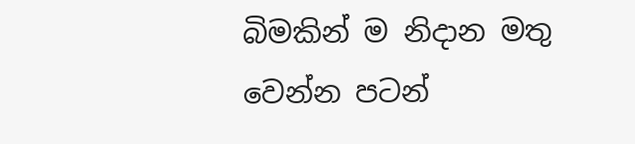බිමකින් ම නිදාන මතු වෙන්න පටන්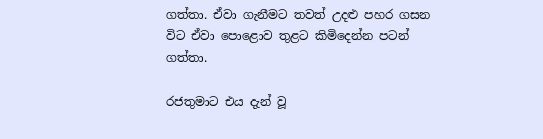ගත්තා. ඒවා ගැනීමට තවත් උදළු පහර ගසන විට ඒවා පොළොව තුළට කිමිදෙන්න පටන් ගත්තා.

රජතුමාට එය දැන් වූ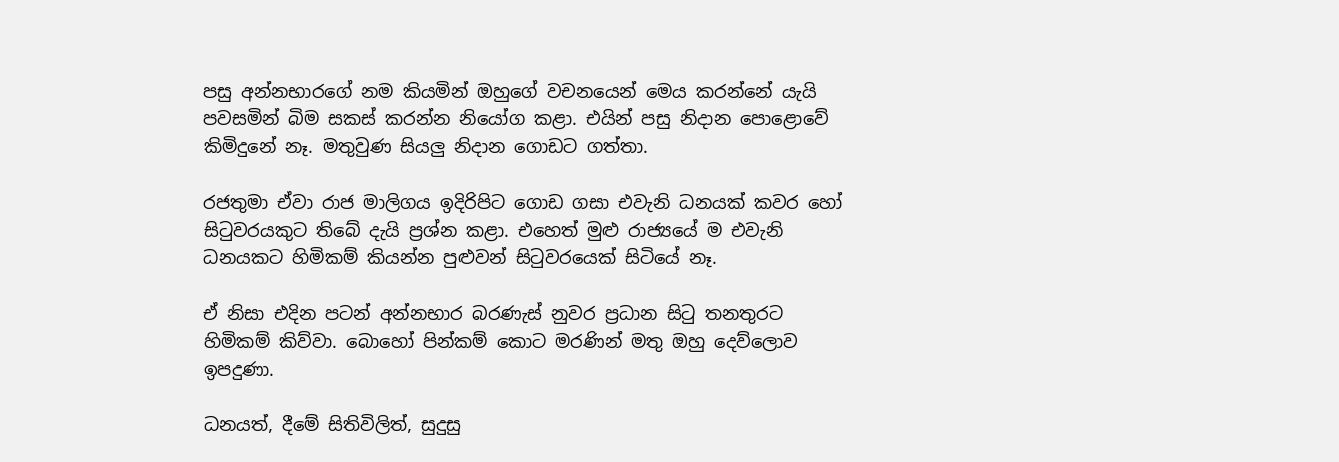පසු අන්නභාරගේ නම කියමින් ඔහුගේ වචනයෙන් මෙය කරන්නේ යැයි පවසමින් බිම සකස් කරන්න නියෝග කළා. එයින් පසු නිදාන පොළොවේ කිමිදුනේ නෑ. මතුවුණ සියලු නිදාන ගොඩට ගත්තා.

රජතුමා ඒවා රාජ මාලිගය ඉදිරිපිට ගොඩ ගසා එවැනි ධනයක් කවර හෝ සිටුවරයකුට තිබේ දැයි ප්‍රශ්න කළා. එහෙත් මුළු රාජ්‍යයේ ම එවැනි ධනයකට හිමිකම් කියන්න පුළුවන් සිටුවරයෙක් සිටියේ නෑ.

ඒ නිසා එදින පටන් අන්නභාර බරණැස් නුවර ප්‍රධාන සිටු තනතුරට හිමිකම් කිව්වා. බොහෝ පින්කම් කොට මරණින් මතු ඔහු දෙව්ලොව ඉපදුණා.

ධනයත්, දීමේ සිතිවිලිත්, සුදුසු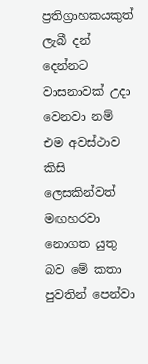ප්‍රතිග්‍රාහකයකුත් ලැබී දන් දෙන්නට වාසනාවක් උදා වෙනවා නම් එම අවස්ථාව කිසි ලෙසකින්වත් මඟහරවා නොගත යුතු බව මේ කතා පුවතින් පෙන්වා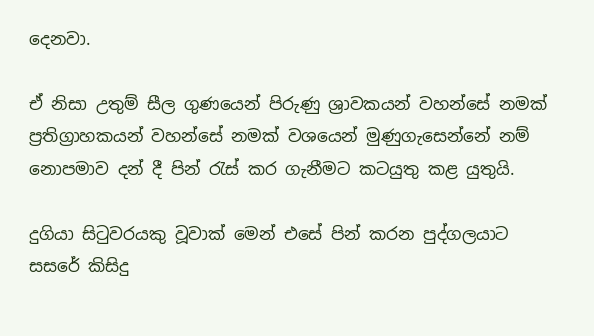දෙනවා.

ඒ නිසා උතුම් සීල ගුණයෙන් පිරුණු ශ්‍රාවකයන් වහන්සේ නමක් ප්‍රතිග්‍රාහකයන් වහන්සේ නමක් වශයෙන් මුණුගැසෙන්නේ නම් නොපමාව දන් දී පින් රැස් කර ගැනීමට කටයුතු කළ යුතුයි.

දුගියා සිටුවරයකු වූවාක් මෙන් එසේ පින් කරන පුද්ගලයාට සසරේ කිසිදු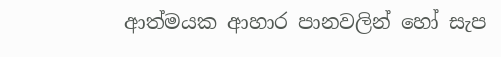ආත්මයක ආහාර පානවලින් හෝ සැප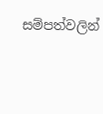සම්පත්වලින්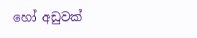හෝ අඩුවක්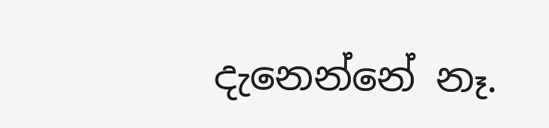දැනෙන්නේ නෑ.